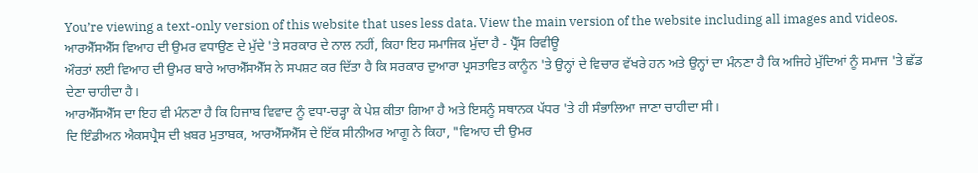You’re viewing a text-only version of this website that uses less data. View the main version of the website including all images and videos.
ਆਰਐੱਸਐੱਸ ਵਿਆਹ ਦੀ ਉਮਰ ਵਧਾਉਣ ਦੇ ਮੁੱਦੇ 'ਤੇ ਸਰਕਾਰ ਦੇ ਨਾਲ ਨਹੀਂ, ਕਿਹਾ ਇਹ ਸਮਾਜਿਕ ਮੁੱਦਾ ਹੈ - ਪ੍ਰੈੱਸ ਰਿਵੀਊ
ਔਰਤਾਂ ਲਈ ਵਿਆਹ ਦੀ ਉਮਰ ਬਾਰੇ ਆਰਐੱਸਐੱਸ ਨੇ ਸਪਸ਼ਟ ਕਰ ਦਿੱਤਾ ਹੈ ਕਿ ਸਰਕਾਰ ਦੁਆਰਾ ਪ੍ਰਸਤਾਵਿਤ ਕਾਨੂੰਨ 'ਤੇ ਉਨ੍ਹਾਂ ਦੇ ਵਿਚਾਰ ਵੱਖਰੇ ਹਨ ਅਤੇ ਉਨ੍ਹਾਂ ਦਾ ਮੰਨਣਾ ਹੈ ਕਿ ਅਜਿਹੇ ਮੁੱਦਿਆਂ ਨੂੰ ਸਮਾਜ 'ਤੇ ਛੱਡ ਦੇਣਾ ਚਾਹੀਦਾ ਹੈ।
ਆਰਐੱਸਐੱਸ ਦਾ ਇਹ ਵੀ ਮੰਨਣਾ ਹੈ ਕਿ ਹਿਜਾਬ ਵਿਵਾਦ ਨੂੰ ਵਧਾ-ਚੜ੍ਹਾ ਕੇ ਪੇਸ਼ ਕੀਤਾ ਗਿਆ ਹੈ ਅਤੇ ਇਸਨੂੰ ਸਥਾਨਕ ਪੱਧਰ 'ਤੇ ਹੀ ਸੰਭਾਲਿਆ ਜਾਣਾ ਚਾਹੀਦਾ ਸੀ।
ਦਿ ਇੰਡੀਅਨ ਐਕਸਪ੍ਰੈਸ ਦੀ ਖ਼ਬਰ ਮੁਤਾਬਕ, ਆਰਐੱਸਐੱਸ ਦੇ ਇੱਕ ਸੀਨੀਅਰ ਆਗੂ ਨੇ ਕਿਹਾ, "ਵਿਆਹ ਦੀ ਉਮਰ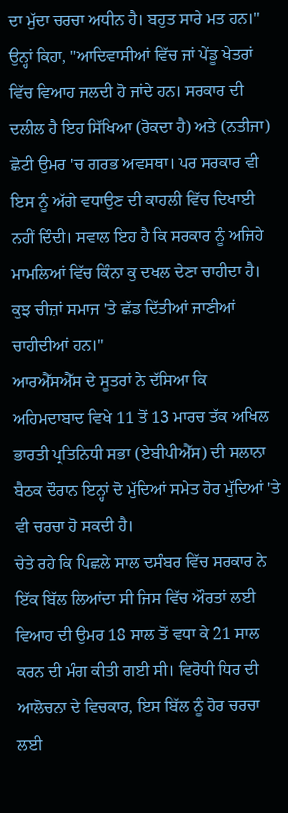ਦਾ ਮੁੱਦਾ ਚਰਚਾ ਅਧੀਨ ਹੈ। ਬਹੁਤ ਸਾਰੇ ਮਤ ਹਨ।"
ਉਨ੍ਹਾਂ ਕਿਹਾ, "ਆਦਿਵਾਸੀਆਂ ਵਿੱਚ ਜਾਂ ਪੇਂਡੂ ਖੇਤਰਾਂ ਵਿੱਚ ਵਿਆਹ ਜਲਦੀ ਹੋ ਜਾਂਦੇ ਹਨ। ਸਰਕਾਰ ਦੀ ਦਲੀਲ ਹੈ ਇਹ ਸਿੱਖਿਆ (ਰੋਕਦਾ ਹੈ) ਅਤੇ (ਨਤੀਜਾ) ਛੋਟੀ ਉਮਰ 'ਚ ਗਰਭ ਅਵਸਥਾ। ਪਰ ਸਰਕਾਰ ਵੀ ਇਸ ਨੂੰ ਅੱਗੇ ਵਧਾਉਣ ਦੀ ਕਾਹਲੀ ਵਿੱਚ ਦਿਖਾਈ ਨਹੀਂ ਦਿੰਦੀ। ਸਵਾਲ ਇਹ ਹੈ ਕਿ ਸਰਕਾਰ ਨੂੰ ਅਜਿਹੇ ਮਾਮਲਿਆਂ ਵਿੱਚ ਕਿੰਨਾ ਕੁ ਦਖਲ ਦੇਣਾ ਚਾਹੀਦਾ ਹੈ। ਕੁਝ ਚੀਜ਼ਾਂ ਸਮਾਜ 'ਤੇ ਛੱਡ ਦਿੱਤੀਆਂ ਜਾਣੀਆਂ ਚਾਹੀਦੀਆਂ ਹਨ।"
ਆਰਐੱਸਐੱਸ ਦੇ ਸੂਤਰਾਂ ਨੇ ਦੱਸਿਆ ਕਿ ਅਹਿਮਦਾਬਾਦ ਵਿਖੇ 11 ਤੋਂ 13 ਮਾਰਚ ਤੱਕ ਅਖਿਲ ਭਾਰਤੀ ਪ੍ਰਤਿਨਿਧੀ ਸਭਾ (ਏਬੀਪੀਐੱਸ) ਦੀ ਸਲਾਨਾ ਬੈਠਕ ਦੌਰਾਨ ਇਨ੍ਹਾਂ ਦੋ ਮੁੱਦਿਆਂ ਸਮੇਤ ਹੋਰ ਮੁੱਦਿਆਂ 'ਤੇ ਵੀ ਚਰਚਾ ਹੋ ਸਕਦੀ ਹੈ।
ਚੇਤੇ ਰਹੇ ਕਿ ਪਿਛਲੇ ਸਾਲ ਦਸੰਬਰ ਵਿੱਚ ਸਰਕਾਰ ਨੇ ਇੱਕ ਬਿੱਲ ਲਿਆਂਦਾ ਸੀ ਜਿਸ ਵਿੱਚ ਔਰਤਾਂ ਲਈ ਵਿਆਹ ਦੀ ਉਮਰ 18 ਸਾਲ ਤੋਂ ਵਧਾ ਕੇ 21 ਸਾਲ ਕਰਨ ਦੀ ਮੰਗ ਕੀਤੀ ਗਈ ਸੀ। ਵਿਰੋਧੀ ਧਿਰ ਦੀ ਆਲੋਚਨਾ ਦੇ ਵਿਚਕਾਰ, ਇਸ ਬਿੱਲ ਨੂੰ ਹੋਰ ਚਰਚਾ ਲਈ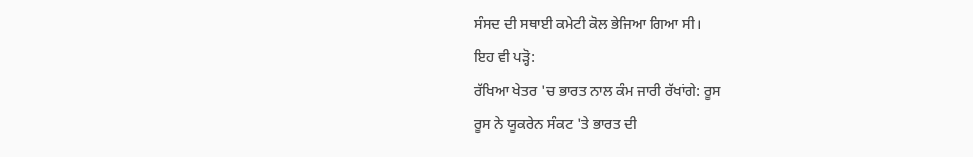ਸੰਸਦ ਦੀ ਸਥਾਈ ਕਮੇਟੀ ਕੋਲ ਭੇਜਿਆ ਗਿਆ ਸੀ।
ਇਹ ਵੀ ਪੜ੍ਹੋ:
ਰੱਖਿਆ ਖੇਤਰ 'ਚ ਭਾਰਤ ਨਾਲ ਕੰਮ ਜਾਰੀ ਰੱਖਾਂਗੇ: ਰੂਸ
ਰੂਸ ਨੇ ਯੂਕਰੇਨ ਸੰਕਟ 'ਤੇ ਭਾਰਤ ਦੀ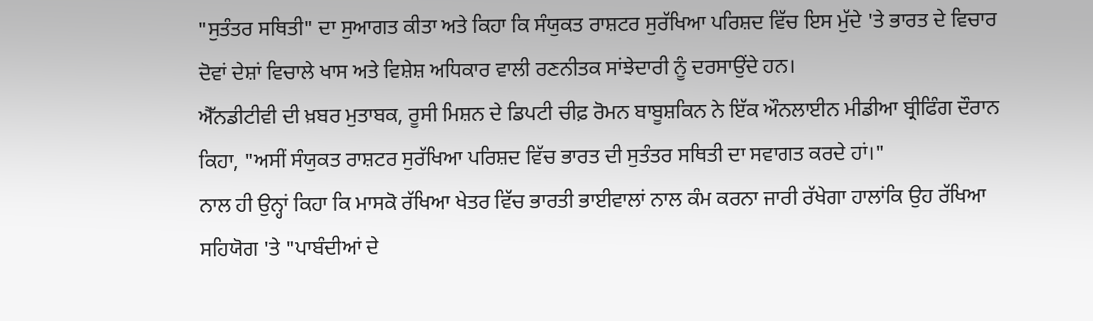"ਸੁਤੰਤਰ ਸਥਿਤੀ" ਦਾ ਸੁਆਗਤ ਕੀਤਾ ਅਤੇ ਕਿਹਾ ਕਿ ਸੰਯੁਕਤ ਰਾਸ਼ਟਰ ਸੁਰੱਖਿਆ ਪਰਿਸ਼ਦ ਵਿੱਚ ਇਸ ਮੁੱਦੇ 'ਤੇ ਭਾਰਤ ਦੇ ਵਿਚਾਰ ਦੋਵਾਂ ਦੇਸ਼ਾਂ ਵਿਚਾਲੇ ਖਾਸ ਅਤੇ ਵਿਸ਼ੇਸ਼ ਅਧਿਕਾਰ ਵਾਲੀ ਰਣਨੀਤਕ ਸਾਂਝੇਦਾਰੀ ਨੂੰ ਦਰਸਾਉਂਦੇ ਹਨ।
ਐੱਨਡੀਟੀਵੀ ਦੀ ਖ਼ਬਰ ਮੁਤਾਬਕ, ਰੂਸੀ ਮਿਸ਼ਨ ਦੇ ਡਿਪਟੀ ਚੀਫ਼ ਰੋਮਨ ਬਾਬੂਸ਼ਕਿਨ ਨੇ ਇੱਕ ਔਨਲਾਈਨ ਮੀਡੀਆ ਬ੍ਰੀਫਿੰਗ ਦੌਰਾਨ ਕਿਹਾ, "ਅਸੀਂ ਸੰਯੁਕਤ ਰਾਸ਼ਟਰ ਸੁਰੱਖਿਆ ਪਰਿਸ਼ਦ ਵਿੱਚ ਭਾਰਤ ਦੀ ਸੁਤੰਤਰ ਸਥਿਤੀ ਦਾ ਸਵਾਗਤ ਕਰਦੇ ਹਾਂ।"
ਨਾਲ ਹੀ ਉਨ੍ਹਾਂ ਕਿਹਾ ਕਿ ਮਾਸਕੋ ਰੱਖਿਆ ਖੇਤਰ ਵਿੱਚ ਭਾਰਤੀ ਭਾਈਵਾਲਾਂ ਨਾਲ ਕੰਮ ਕਰਨਾ ਜਾਰੀ ਰੱਖੇਗਾ ਹਾਲਾਂਕਿ ਉਹ ਰੱਖਿਆ ਸਹਿਯੋਗ 'ਤੇ "ਪਾਬੰਦੀਆਂ ਦੇ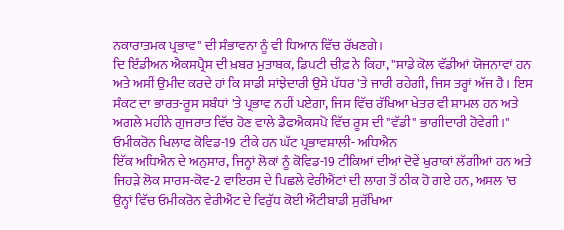ਨਕਾਰਾਤਮਕ ਪ੍ਰਭਾਵ" ਦੀ ਸੰਭਾਵਨਾ ਨੂੰ ਵੀ ਧਿਆਨ ਵਿੱਚ ਰੱਖਣਗੇ।
ਦਿ ਇੰਡੀਅਨ ਐਕਸਪ੍ਰੈਸ ਦੀ ਖ਼ਬਰ ਮੁਤਾਬਕ, ਡਿਪਟੀ ਚੀਫ਼ ਨੇ ਕਿਹਾ, "ਸਾਡੇ ਕੋਲ ਵੱਡੀਆਂ ਯੋਜਨਾਵਾਂ ਹਨ ਅਤੇ ਅਸੀਂ ਉਮੀਦ ਕਰਦੇ ਹਾਂ ਕਿ ਸਾਡੀ ਸਾਂਝੇਦਾਰੀ ਉਸੇ ਪੱਧਰ 'ਤੇ ਜਾਰੀ ਰਹੇਗੀ, ਜਿਸ ਤਰ੍ਹਾਂ ਅੱਜ ਹੈ। ਇਸ ਸੰਕਟ ਦਾ ਭਾਰਤ-ਰੂਸ ਸਬੰਧਾਂ 'ਤੇ ਪ੍ਰਭਾਵ ਨਹੀਂ ਪਏਗਾ, ਜਿਸ ਵਿੱਚ ਰੱਖਿਆ ਖੇਤਰ ਵੀ ਸ਼ਾਮਲ ਹਨ ਅਤੇ ਅਗਲੇ ਮਹੀਨੇ ਗੁਜਰਾਤ ਵਿੱਚ ਹੋਣ ਵਾਲੇ ਡੈਫਐਕਸਪੋ ਵਿੱਚ ਰੂਸ ਦੀ "ਵੱਡੀ" ਭਾਗੀਦਾਰੀ ਹੋਵੇਗੀ।"
ਓਮੀਕਰੋਨ ਖਿਲਾਫ ਕੋਵਿਡ-19 ਟੀਕੇ ਹਨ ਘੱਟ ਪ੍ਰਭਾਵਸ਼ਾਲੀ- ਅਧਿਐਨ
ਇੱਕ ਅਧਿਐਨ ਦੇ ਅਨੁਸਾਰ, ਜਿਨ੍ਹਾਂ ਲੋਕਾਂ ਨੂੰ ਕੋਵਿਡ-19 ਟੀਕਿਆਂ ਦੀਆਂ ਦੋਵੇਂ ਖੁਰਾਕਾਂ ਲੱਗੀਆਂ ਹਨ ਅਤੇ ਜਿਹੜੇ ਲੋਕ ਸਾਰਸ-ਕੋਵ-2 ਵਾਇਰਸ ਦੇ ਪਿਛਲੇ ਵੇਰੀਐਂਟਾਂ ਦੀ ਲਾਗ ਤੋਂ ਠੀਕ ਹੋ ਗਏ ਹਨ, ਅਸਲ 'ਚ ਉਨ੍ਹਾਂ ਵਿੱਚ ਓਮੀਕਰੋਨ ਵੇਰੀਐਂਟ ਦੇ ਵਿਰੁੱਧ ਕੋਈ ਐਂਟੀਬਾਡੀ ਸੁਰੱਖਿਆ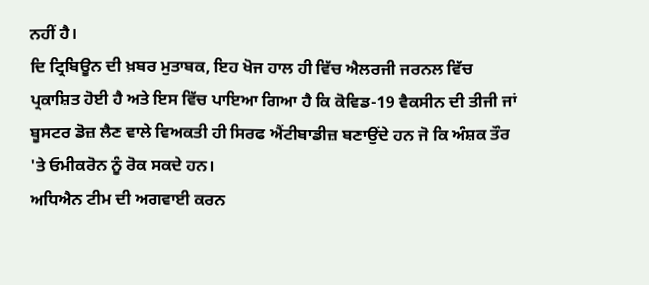ਨਹੀਂ ਹੈ।
ਦਿ ਟ੍ਰਿਬਿਊਨ ਦੀ ਖ਼ਬਰ ਮੁਤਾਬਕ, ਇਹ ਖੋਜ ਹਾਲ ਹੀ ਵਿੱਚ ਐਲਰਜੀ ਜਰਨਲ ਵਿੱਚ ਪ੍ਰਕਾਸ਼ਿਤ ਹੋਈ ਹੈ ਅਤੇ ਇਸ ਵਿੱਚ ਪਾਇਆ ਗਿਆ ਹੈ ਕਿ ਕੋਵਿਡ-19 ਵੈਕਸੀਨ ਦੀ ਤੀਜੀ ਜਾਂ ਬੂਸਟਰ ਡੋਜ਼ ਲੈਣ ਵਾਲੇ ਵਿਅਕਤੀ ਹੀ ਸਿਰਫ ਐਂਟੀਬਾਡੀਜ਼ ਬਣਾਉਂਦੇ ਹਨ ਜੋ ਕਿ ਅੰਸ਼ਕ ਤੌਰ 'ਤੇ ਓਮੀਕਰੋਨ ਨੂੰ ਰੋਕ ਸਕਦੇ ਹਨ।
ਅਧਿਐਨ ਟੀਮ ਦੀ ਅਗਵਾਈ ਕਰਨ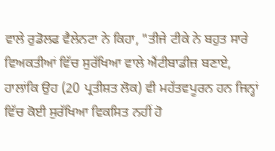ਵਾਲੇ ਰੁਡੋਲਫ ਵੈਲੇਨਟਾ ਨੇ ਕਿਹਾ, "ਤੀਜੇ ਟੀਕੇ ਨੇ ਬਹੁਤ ਸਾਰੇ ਵਿਅਕਤੀਆਂ ਵਿੱਚ ਸੁਰੱਖਿਆ ਵਾਲੇ ਐਂਟੀਬਾਡੀਜ਼ ਬਣਾਏ, ਹਾਲਾਂਕਿ ਉਹ (20 ਪ੍ਰਤੀਸ਼ਤ ਲੋਕ) ਵੀ ਮਹੱਤਵਪੂਰਨ ਹਨ ਜਿਨ੍ਹਾਂ ਵਿੱਚ ਕੋਈ ਸੁਰੱਖਿਆ ਵਿਕਸਿਤ ਨਹੀਂ ਹੋ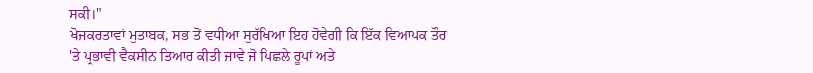ਸਕੀ।"
ਖੋਜਕਰਤਾਵਾਂ ਮੁਤਾਬਕ, ਸਭ ਤੋਂ ਵਧੀਆ ਸੁਰੱਖਿਆ ਇਹ ਹੋਵੇਗੀ ਕਿ ਇੱਕ ਵਿਆਪਕ ਤੌਰ 'ਤੇ ਪ੍ਰਭਾਵੀ ਵੈਕਸੀਨ ਤਿਆਰ ਕੀਤੀ ਜਾਵੇ ਜੋ ਪਿਛਲੇ ਰੂਪਾਂ ਅਤੇ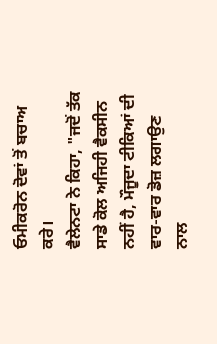ਓਮੀਕਰੋਨ ਦੋਵਾਂ ਤੋਂ ਬਚਾਅ ਕਰੇ।
ਵੈਲੇਨਟਾ ਨੇ ਕਿਹਾ, "ਜਦੋਂ ਤੱਕ ਸਾਡੇ ਕੋਲ ਅਜਿਹੀ ਵੈਕਸੀਨ ਨਹੀਂ ਹੈ, ਮੌਜੂਦਾ ਟੀਕਿਆਂ ਦੀ ਵਾਰ-ਵਾਰ ਡੋਜ਼ ਲਗਾਉਣ ਨਾਲ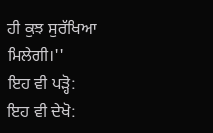ਹੀ ਕੁਝ ਸੁਰੱਖਿਆ ਮਿਲੇਗੀ।''
ਇਹ ਵੀ ਪੜ੍ਹੋ:
ਇਹ ਵੀ ਦੇਖੋ: